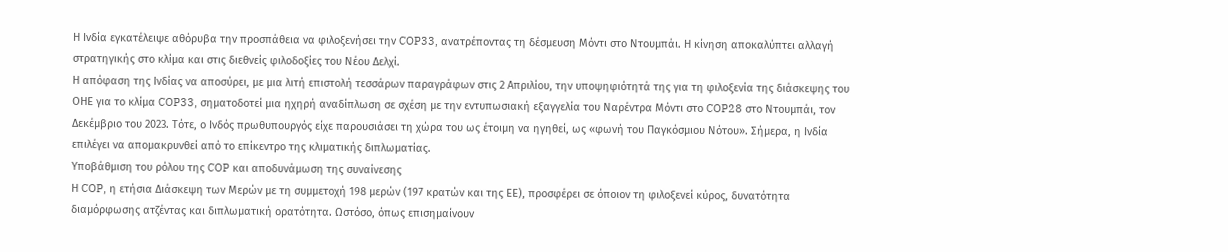Η Ινδία εγκατέλειψε αθόρυβα την προσπάθεια να φιλοξενήσει την COP33, ανατρέποντας τη δέσμευση Μόντι στο Ντουμπάι. Η κίνηση αποκαλύπτει αλλαγή στρατηγικής στο κλίμα και στις διεθνείς φιλοδοξίες του Νέου Δελχί.
Η απόφαση της Ινδίας να αποσύρει, με μια λιτή επιστολή τεσσάρων παραγράφων στις 2 Απριλίου, την υποψηφιότητά της για τη φιλοξενία της διάσκεψης του ΟΗΕ για το κλίμα COP33, σηματοδοτεί μια ηχηρή αναδίπλωση σε σχέση με την εντυπωσιακή εξαγγελία του Ναρέντρα Μόντι στο COP28 στο Ντουμπάι, τον Δεκέμβριο του 2023. Τότε, ο Ινδός πρωθυπουργός είχε παρουσιάσει τη χώρα του ως έτοιμη να ηγηθεί, ως «φωνή του Παγκόσμιου Νότου». Σήμερα, η Ινδία επιλέγει να απομακρυνθεί από το επίκεντρο της κλιματικής διπλωματίας.
Υποβάθμιση του ρόλου της COP και αποδυνάμωση της συναίνεσης
Η COP, η ετήσια Διάσκεψη των Μερών με τη συμμετοχή 198 μερών (197 κρατών και της ΕΕ), προσφέρει σε όποιον τη φιλοξενεί κύρος, δυνατότητα διαμόρφωσης ατζέντας και διπλωματική ορατότητα. Ωστόσο, όπως επισημαίνουν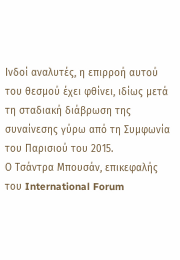Ινδοί αναλυτές, η επιρροή αυτού του θεσμού έχει φθίνει, ιδίως μετά τη σταδιακή διάβρωση της συναίνεσης γύρω από τη Συμφωνία του Παρισιού του 2015.
Ο Τσάντρα Μπουσάν, επικεφαλής του International Forum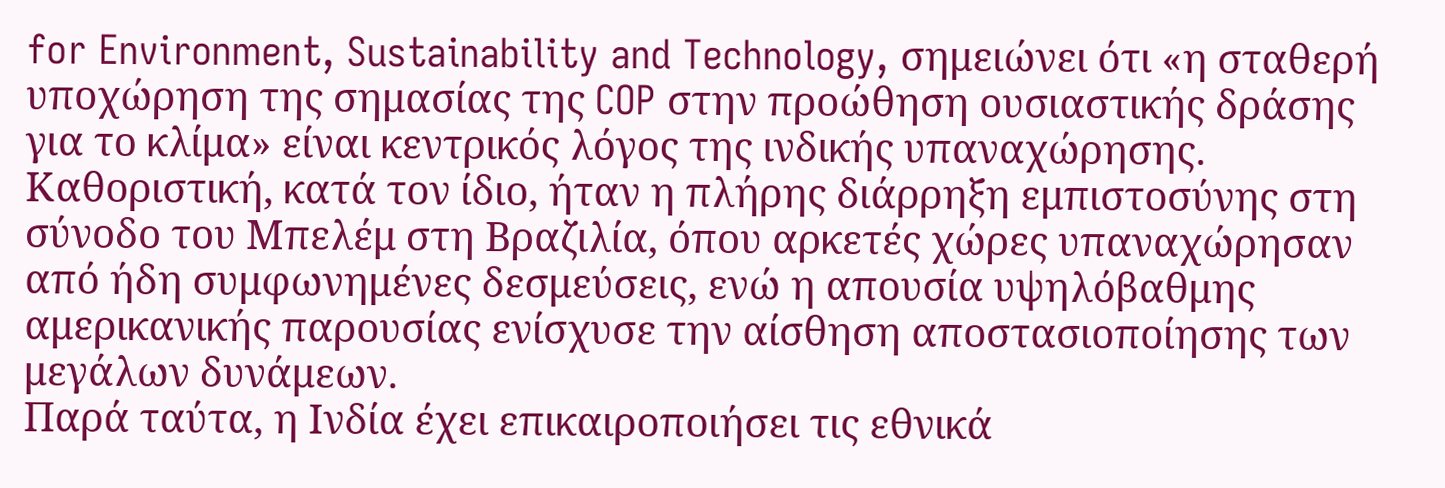for Environment, Sustainability and Technology, σημειώνει ότι «η σταθερή υποχώρηση της σημασίας της COP στην προώθηση ουσιαστικής δράσης για το κλίμα» είναι κεντρικός λόγος της ινδικής υπαναχώρησης. Καθοριστική, κατά τον ίδιο, ήταν η πλήρης διάρρηξη εμπιστοσύνης στη σύνοδο του Μπελέμ στη Βραζιλία, όπου αρκετές χώρες υπαναχώρησαν από ήδη συμφωνημένες δεσμεύσεις, ενώ η απουσία υψηλόβαθμης αμερικανικής παρουσίας ενίσχυσε την αίσθηση αποστασιοποίησης των μεγάλων δυνάμεων.
Παρά ταύτα, η Ινδία έχει επικαιροποιήσει τις εθνικά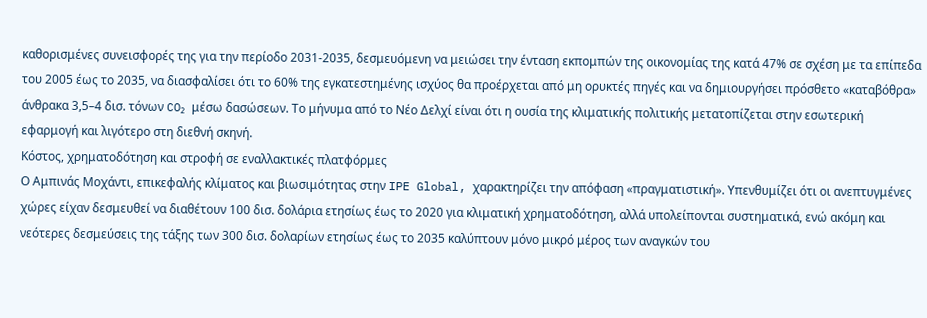καθορισμένες συνεισφορές της για την περίοδο 2031-2035, δεσμευόμενη να μειώσει την ένταση εκπομπών της οικονομίας της κατά 47% σε σχέση με τα επίπεδα του 2005 έως το 2035, να διασφαλίσει ότι το 60% της εγκατεστημένης ισχύος θα προέρχεται από μη ορυκτές πηγές και να δημιουργήσει πρόσθετο «καταβόθρα» άνθρακα 3,5–4 δισ. τόνων CO₂ μέσω δασώσεων. Το μήνυμα από το Νέο Δελχί είναι ότι η ουσία της κλιματικής πολιτικής μετατοπίζεται στην εσωτερική εφαρμογή και λιγότερο στη διεθνή σκηνή.
Κόστος, χρηματοδότηση και στροφή σε εναλλακτικές πλατφόρμες
Ο Αμπινάς Μοχάντι, επικεφαλής κλίματος και βιωσιμότητας στην IPE Global, χαρακτηρίζει την απόφαση «πραγματιστική». Υπενθυμίζει ότι οι ανεπτυγμένες χώρες είχαν δεσμευθεί να διαθέτουν 100 δισ. δολάρια ετησίως έως το 2020 για κλιματική χρηματοδότηση, αλλά υπολείπονται συστηματικά, ενώ ακόμη και νεότερες δεσμεύσεις της τάξης των 300 δισ. δολαρίων ετησίως έως το 2035 καλύπτουν μόνο μικρό μέρος των αναγκών του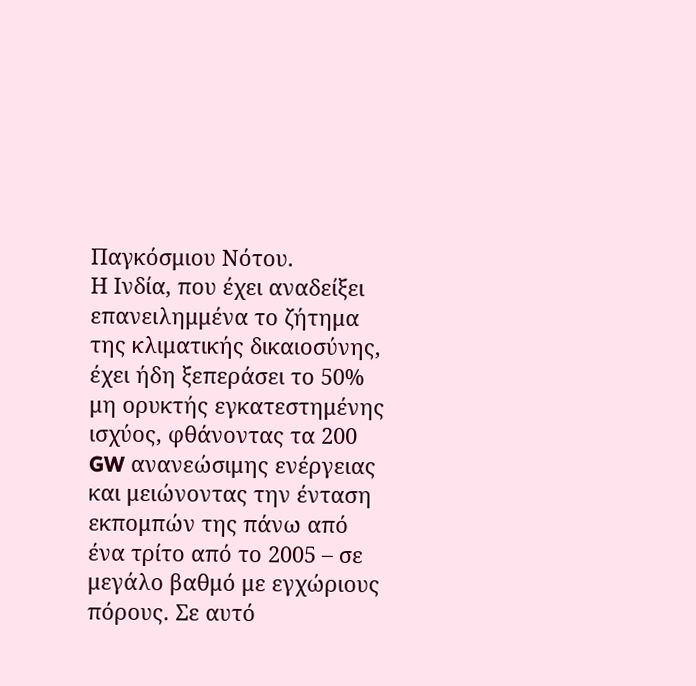Παγκόσμιου Νότου.
Η Ινδία, που έχει αναδείξει επανειλημμένα το ζήτημα της κλιματικής δικαιοσύνης, έχει ήδη ξεπεράσει το 50% μη ορυκτής εγκατεστημένης ισχύος, φθάνοντας τα 200 GW ανανεώσιμης ενέργειας και μειώνοντας την ένταση εκπομπών της πάνω από ένα τρίτο από το 2005 – σε μεγάλο βαθμό με εγχώριους πόρους. Σε αυτό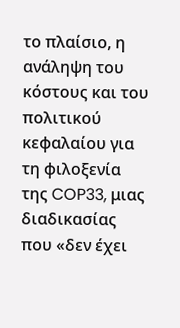το πλαίσιο, η ανάληψη του κόστους και του πολιτικού κεφαλαίου για τη φιλοξενία της COP33, μιας διαδικασίας που «δεν έχει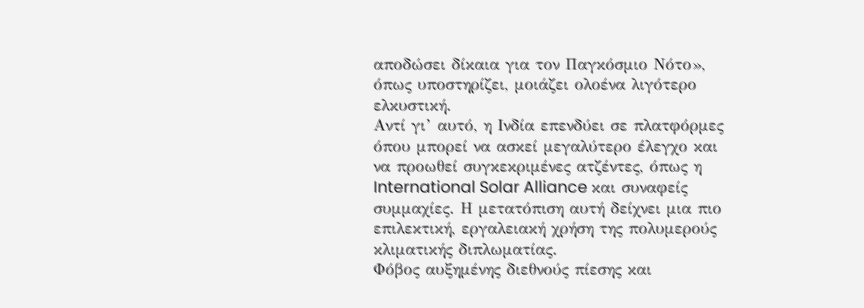αποδώσει δίκαια για τον Παγκόσμιο Νότο», όπως υποστηρίζει, μοιάζει ολοένα λιγότερο ελκυστική.
Αντί γι’ αυτό, η Ινδία επενδύει σε πλατφόρμες όπου μπορεί να ασκεί μεγαλύτερο έλεγχο και να προωθεί συγκεκριμένες ατζέντες, όπως η International Solar Alliance και συναφείς συμμαχίες. Η μετατόπιση αυτή δείχνει μια πιο επιλεκτική, εργαλειακή χρήση της πολυμερούς κλιματικής διπλωματίας.
Φόβος αυξημένης διεθνούς πίεσης και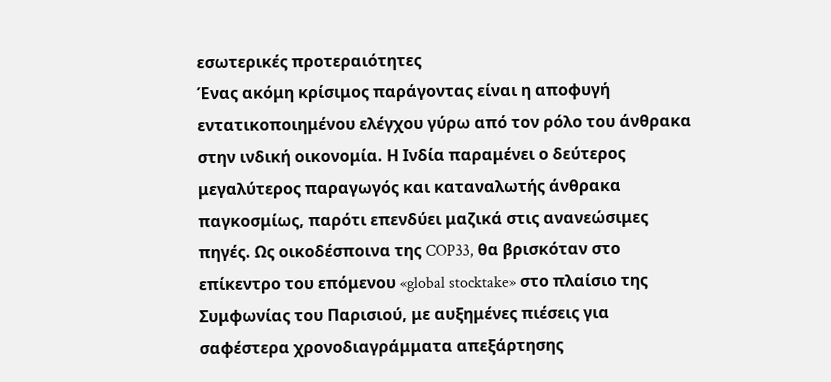εσωτερικές προτεραιότητες
Ένας ακόμη κρίσιμος παράγοντας είναι η αποφυγή εντατικοποιημένου ελέγχου γύρω από τον ρόλο του άνθρακα στην ινδική οικονομία. Η Ινδία παραμένει ο δεύτερος μεγαλύτερος παραγωγός και καταναλωτής άνθρακα παγκοσμίως, παρότι επενδύει μαζικά στις ανανεώσιμες πηγές. Ως οικοδέσποινα της COP33, θα βρισκόταν στο επίκεντρο του επόμενου «global stocktake» στο πλαίσιο της Συμφωνίας του Παρισιού, με αυξημένες πιέσεις για σαφέστερα χρονοδιαγράμματα απεξάρτησης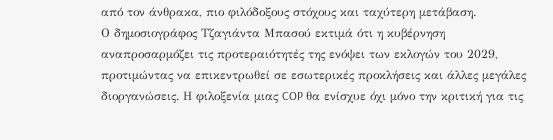από τον άνθρακα, πιο φιλόδοξους στόχους και ταχύτερη μετάβαση.
Ο δημοσιογράφος Τζαγιάντα Μπασού εκτιμά ότι η κυβέρνηση αναπροσαρμόζει τις προτεραιότητές της ενόψει των εκλογών του 2029, προτιμώντας να επικεντρωθεί σε εσωτερικές προκλήσεις και άλλες μεγάλες διοργανώσεις. Η φιλοξενία μιας COP θα ενίσχυε όχι μόνο την κριτική για τις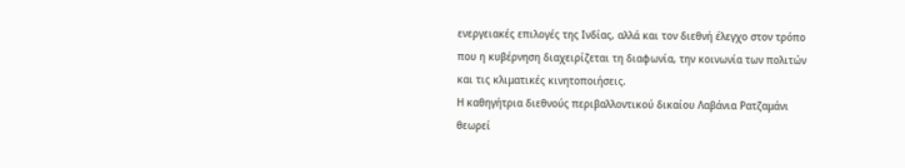ενεργειακές επιλογές της Ινδίας, αλλά και τον διεθνή έλεγχο στον τρόπο που η κυβέρνηση διαχειρίζεται τη διαφωνία, την κοινωνία των πολιτών και τις κλιματικές κινητοποιήσεις.
Η καθηγήτρια διεθνούς περιβαλλοντικού δικαίου Λαβάνια Ρατζαμάνι θεωρεί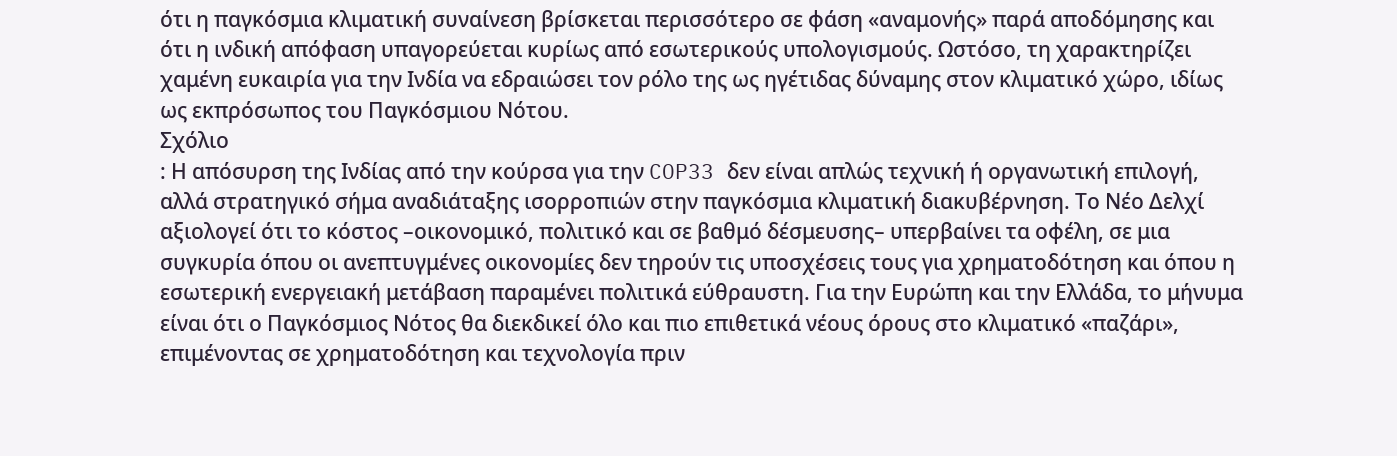ότι η παγκόσμια κλιματική συναίνεση βρίσκεται περισσότερο σε φάση «αναμονής» παρά αποδόμησης και ότι η ινδική απόφαση υπαγορεύεται κυρίως από εσωτερικούς υπολογισμούς. Ωστόσο, τη χαρακτηρίζει χαμένη ευκαιρία για την Ινδία να εδραιώσει τον ρόλο της ως ηγέτιδας δύναμης στον κλιματικό χώρο, ιδίως ως εκπρόσωπος του Παγκόσμιου Νότου.
Σχόλιο
: Η απόσυρση της Ινδίας από την κούρσα για την COP33 δεν είναι απλώς τεχνική ή οργανωτική επιλογή, αλλά στρατηγικό σήμα αναδιάταξης ισορροπιών στην παγκόσμια κλιματική διακυβέρνηση. Το Νέο Δελχί αξιολογεί ότι το κόστος –οικονομικό, πολιτικό και σε βαθμό δέσμευσης– υπερβαίνει τα οφέλη, σε μια συγκυρία όπου οι ανεπτυγμένες οικονομίες δεν τηρούν τις υποσχέσεις τους για χρηματοδότηση και όπου η εσωτερική ενεργειακή μετάβαση παραμένει πολιτικά εύθραυστη. Για την Ευρώπη και την Ελλάδα, το μήνυμα είναι ότι ο Παγκόσμιος Νότος θα διεκδικεί όλο και πιο επιθετικά νέους όρους στο κλιματικό «παζάρι», επιμένοντας σε χρηματοδότηση και τεχνολογία πριν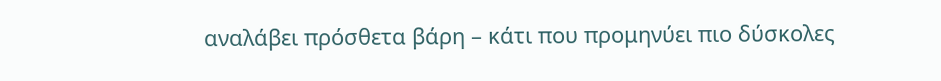αναλάβει πρόσθετα βάρη – κάτι που προμηνύει πιο δύσκολες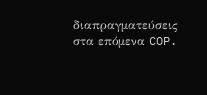διαπραγματεύσεις στα επόμενα COP.